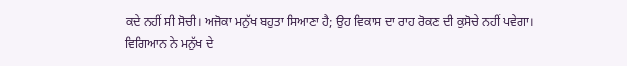ਕਦੇ ਨਹੀਂ ਸੀ ਸੋਚੀ। ਅਜੋਕਾ ਮਨੁੱਖ ਬਹੁਤਾ ਸਿਆਣਾ ਹੈ; ਉਹ ਵਿਕਾਸ ਦਾ ਰਾਹ ਰੋਕਣ ਦੀ ਕੁਸੋਚੇ ਨਹੀਂ ਪਵੇਗਾ।
ਵਿਗਿਆਨ ਨੇ ਮਨੁੱਖ ਦੇ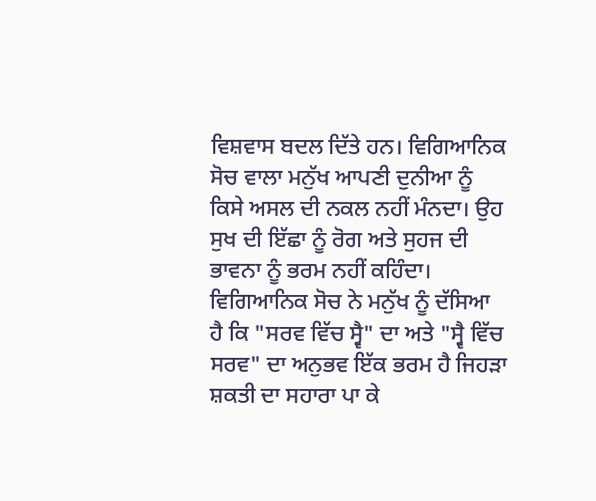ਵਿਸ਼ਵਾਸ ਬਦਲ ਦਿੱਤੇ ਹਨ। ਵਿਗਿਆਨਿਕ ਸੋਚ ਵਾਲਾ ਮਨੁੱਖ ਆਪਣੀ ਦੁਨੀਆ ਨੂੰ ਕਿਸੇ ਅਸਲ ਦੀ ਨਕਲ ਨਹੀਂ ਮੰਨਦਾ। ਉਹ ਸੁਖ ਦੀ ਇੱਛਾ ਨੂੰ ਰੋਗ ਅਤੇ ਸੁਹਜ ਦੀ ਭਾਵਨਾ ਨੂੰ ਭਰਮ ਨਹੀਂ ਕਹਿੰਦਾ। ਵਿਗਿਆਨਿਕ ਸੋਚ ਨੇ ਮਨੁੱਖ ਨੂੰ ਦੱਸਿਆ ਹੈ ਕਿ "ਸਰਵ ਵਿੱਚ ਸ੍ਵੈ" ਦਾ ਅਤੇ "ਸ੍ਵੈ ਵਿੱਚ ਸਰਵ" ਦਾ ਅਨੁਭਵ ਇੱਕ ਭਰਮ ਹੈ ਜਿਹੜਾ ਸ਼ਕਤੀ ਦਾ ਸਹਾਰਾ ਪਾ ਕੇ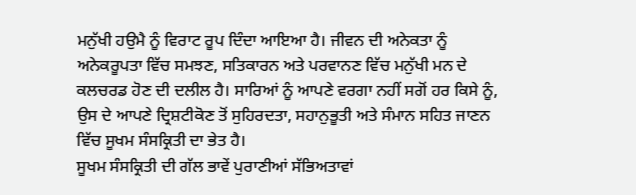ਮਨੁੱਖੀ ਹਉਮੈ ਨੂੰ ਵਿਰਾਟ ਰੂਪ ਦਿੰਦਾ ਆਇਆ ਹੈ। ਜੀਵਨ ਦੀ ਅਨੇਕਤਾ ਨੂੰ ਅਨੇਕਰੂਪਤਾ ਵਿੱਚ ਸਮਝਣ, ਸਤਿਕਾਰਨ ਅਤੇ ਪਰਵਾਨਣ ਵਿੱਚ ਮਨੁੱਖੀ ਮਨ ਦੇ ਕਲਚਰਡ ਹੋਣ ਦੀ ਦਲੀਲ ਹੈ। ਸਾਰਿਆਂ ਨੂੰ ਆਪਣੇ ਵਰਗਾ ਨਹੀਂ ਸਗੋਂ ਹਰ ਕਿਸੇ ਨੂੰ, ਉਸ ਦੇ ਆਪਣੇ ਦ੍ਰਿਸ਼ਟੀਕੋਣ ਤੋਂ ਸੁਹਿਰਦਤਾ, ਸਹਾਨੁਭੂਤੀ ਅਤੇ ਸੰਮਾਨ ਸਹਿਤ ਜਾਣਨ ਵਿੱਚ ਸੂਖਮ ਸੰਸਕ੍ਰਿਤੀ ਦਾ ਭੇਤ ਹੈ।
ਸੂਖਮ ਸੰਸਕ੍ਰਿਤੀ ਦੀ ਗੱਲ ਭਾਵੇਂ ਪੁਰਾਣੀਆਂ ਸੱਭਿਅਤਾਵਾਂ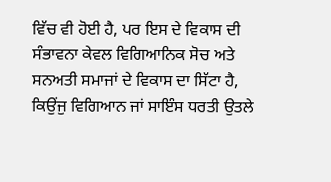ਵਿੱਚ ਵੀ ਹੋਈ ਹੈ, ਪਰ ਇਸ ਦੇ ਵਿਕਾਸ ਦੀ ਸੰਭਾਵਨਾ ਕੇਵਲ ਵਿਗਿਆਨਿਕ ਸੋਚ ਅਤੇ ਸਨਅਤੀ ਸਮਾਜਾਂ ਦੇ ਵਿਕਾਸ ਦਾ ਸਿੱਟਾ ਹੈ, ਕਿਉਂਜੁ ਵਿਗਿਆਨ ਜਾਂ ਸਾਇੰਸ ਧਰਤੀ ਉਤਲੇ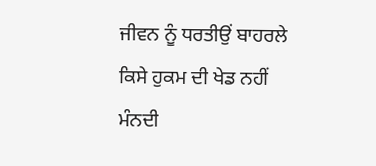ਜੀਵਨ ਨੂੰ ਧਰਤੀਉਂ ਬਾਹਰਲੇ ਕਿਸੇ ਹੁਕਮ ਦੀ ਖੇਡ ਨਹੀਂ ਮੰਨਦੀ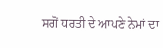ਸਗੋਂ ਧਰਤੀ ਦੇ ਆਪਣੇ ਨੇਮਾਂ ਦਾ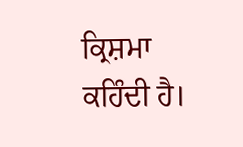ਕ੍ਰਿਸ਼ਮਾ ਕਹਿੰਦੀ ਹੈ।